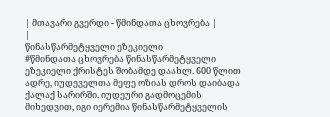| მთავარი გვერდი - წმინდათა ცხოვრება |
|
წინასწარმეტყველი ეზეკიელი
#წმინდათა ცხოვრება წინასწარმეტყველი ეზეკიელი ქრისტეს შობამდე დაახლ. 600 წლით ადრე, იუდეველთა მეფე ოზიას დროს დაიბადა ქალაქ სარირში. იუდეური გადმოცემის მიხედვით, იგი იერემია წინასწარმეტყველის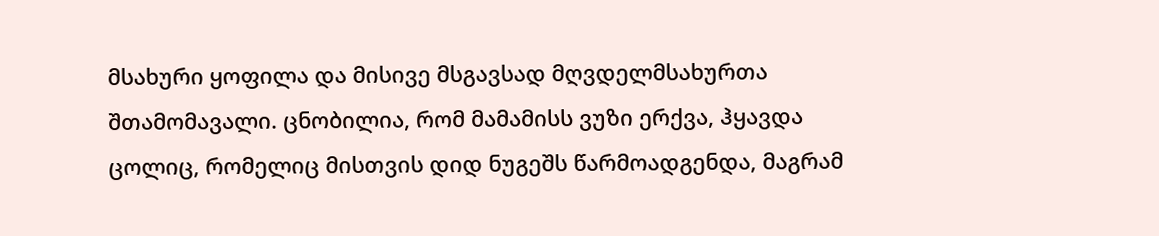მსახური ყოფილა და მისივე მსგავსად მღვდელმსახურთა შთამომავალი. ცნობილია, რომ მამამისს ვუზი ერქვა, ჰყავდა ცოლიც, რომელიც მისთვის დიდ ნუგეშს წარმოადგენდა, მაგრამ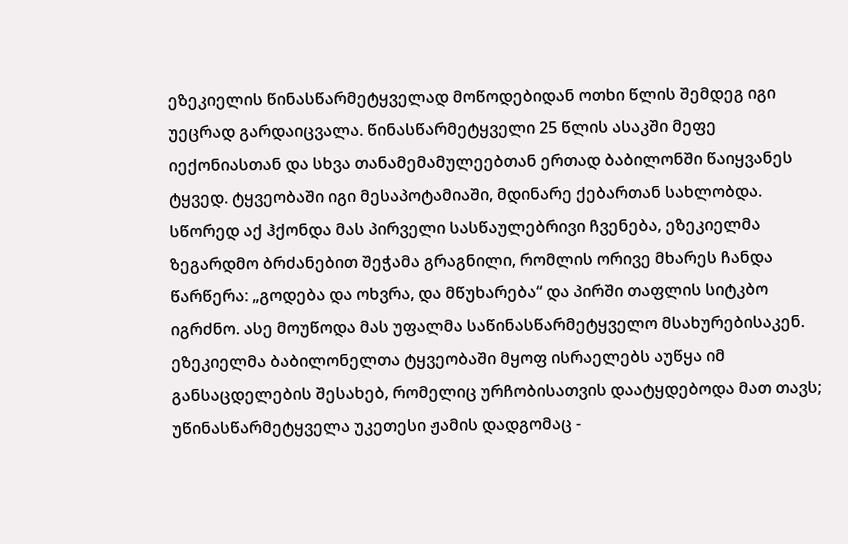ეზეკიელის წინასწარმეტყველად მოწოდებიდან ოთხი წლის შემდეგ იგი უეცრად გარდაიცვალა. წინასწარმეტყველი 25 წლის ასაკში მეფე იექონიასთან და სხვა თანამემამულეებთან ერთად ბაბილონში წაიყვანეს ტყვედ. ტყვეობაში იგი მესაპოტამიაში, მდინარე ქებართან სახლობდა. სწორედ აქ ჰქონდა მას პირველი სასწაულებრივი ჩვენება, ეზეკიელმა ზეგარდმო ბრძანებით შეჭამა გრაგნილი, რომლის ორივე მხარეს ჩანდა წარწერა: „გოდება და ოხვრა, და მწუხარება“ და პირში თაფლის სიტკბო იგრძნო. ასე მოუწოდა მას უფალმა საწინასწარმეტყველო მსახურებისაკენ. ეზეკიელმა ბაბილონელთა ტყვეობაში მყოფ ისრაელებს აუწყა იმ განსაცდელების შესახებ, რომელიც ურჩობისათვის დაატყდებოდა მათ თავს; უწინასწარმეტყველა უკეთესი ჟამის დადგომაც -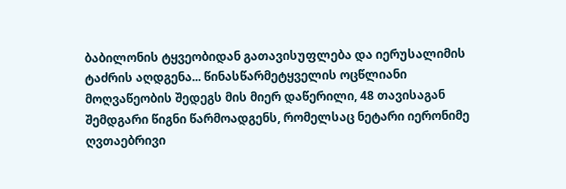ბაბილონის ტყვეობიდან გათავისუფლება და იერუსალიმის ტაძრის აღდგენა... წინასწარმეტყველის ოცწლიანი მოღვაწეობის შედეგს მის მიერ დაწერილი, 48 თავისაგან შემდგარი წიგნი წარმოადგენს, რომელსაც ნეტარი იერონიმე ღვთაებრივი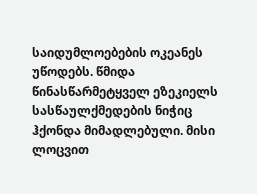საიდუმლოებების ოკეანეს უწოდებს. წმიდა წინასწარმეტყველ ეზეკიელს სასწაულქმედების ნიჭიც ჰქონდა მიმადლებული. მისი ლოცვით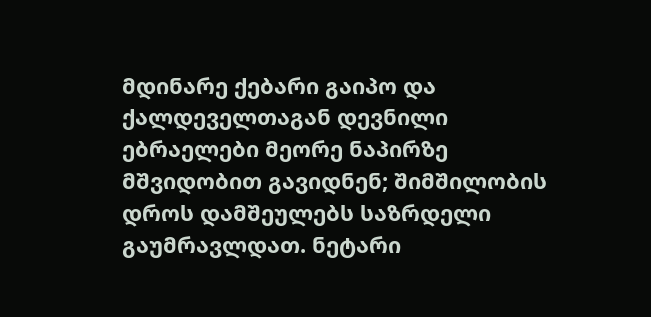მდინარე ქებარი გაიპო და ქალდეველთაგან დევნილი ებრაელები მეორე ნაპირზე მშვიდობით გავიდნენ; შიმშილობის დროს დამშეულებს საზრდელი გაუმრავლდათ. ნეტარი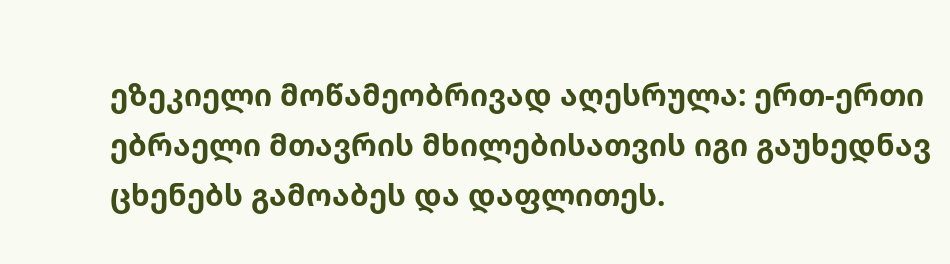ეზეკიელი მოწამეობრივად აღესრულა: ერთ-ერთი ებრაელი მთავრის მხილებისათვის იგი გაუხედნავ ცხენებს გამოაბეს და დაფლითეს.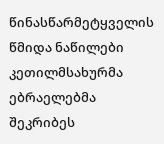წინასწარმეტყველის წმიდა ნაწილები კეთილმსახურმა ებრაელებმა შეკრიბეს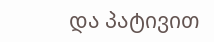და პატივით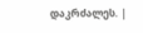დაკრძალეს. |